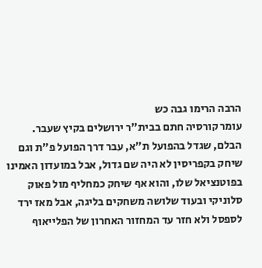הרבה הרימו גבה כש
עומר קורסיה חתם בבית"ר ירושלים בקיץ שעבר. הבלם, שגדל בהפועל ת"א, עבר דרך הפועל פ"ת וגם שיחק בקפריסין לא היה שם גדול, אבל במועדון האמינו בפוטנציאל שלו, והוא אף שיחק כמחליף מול פאוק סלוניקי ובעוד שלושה משחקים בליגה, אבל מאז ירד לספסל ולא חזר עד המחזור האחרון של הפלייאוף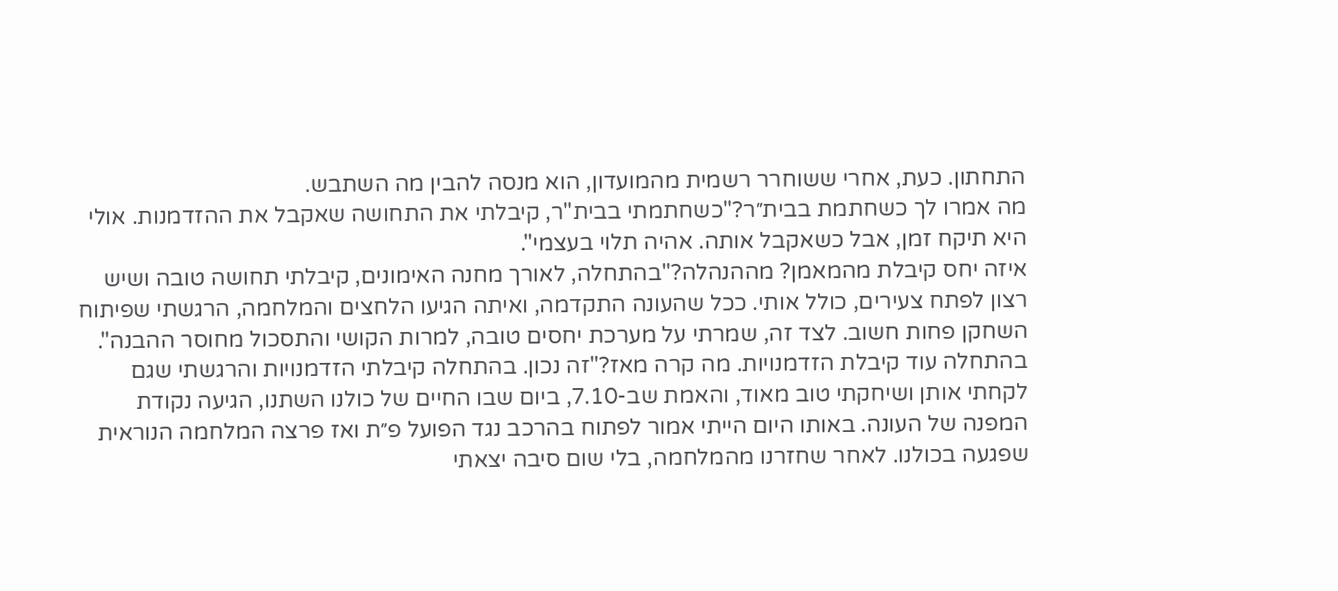התחתון. כעת, אחרי ששוחרר רשמית מהמועדון, הוא מנסה להבין מה השתבש.
מה אמרו לך כשחתמת בבית״ר?"כשחתמתי בבית"ר, קיבלתי את התחושה שאקבל את ההזדמנות. אולי היא תיקח זמן, אבל כשאקבל אותה. אהיה תלוי בעצמי".
איזה יחס קיבלת מהמאמן? מההנהלה?"בהתחלה, לאורך מחנה האימונים, קיבלתי תחושה טובה ושיש רצון לפתח צעירים, כולל אותי. ככל שהעונה התקדמה, ואיתה הגיעו הלחצים והמלחמה, הרגשתי שפיתוח השחקן פחות חשוב. לצד זה, שמרתי על מערכת יחסים טובה, למרות הקושי והתסכול מחוסר ההבנה".
בהתחלה עוד קיבלת הזדמנויות. מה קרה מאז?"זה נכון. בהתחלה קיבלתי הזדמנויות והרגשתי שגם לקחתי אותן ושיחקתי טוב מאוד, והאמת שב-7.10, ביום שבו החיים של כולנו השתנו, הגיעה נקודת המפנה של העונה. באותו היום הייתי אמור לפתוח בהרכב נגד הפועל פ״ת ואז פרצה המלחמה הנוראית שפגעה בכולנו. לאחר שחזרנו מהמלחמה, בלי שום סיבה יצאתי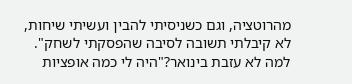מהרוטציה, וגם כשניסיתי להבין ועשיתי שיחות, לא קיבלתי תשובה לסיבה שהפסקתי לשחק".
למה לא עזבת בינואר?"היה לי כמה אופציות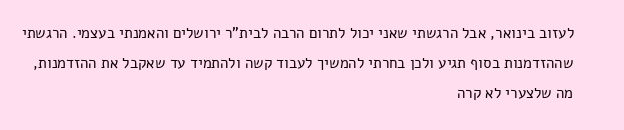לעזוב בינואר, אבל הרגשתי שאני יכול לתרום הרבה לבית"ר ירושלים והאמנתי בעצמי. הרגשתי שההזדמנות בסוף תגיע ולכן בחרתי להמשיך לעבוד קשה ולהתמיד עד שאקבל את ההזדמנות, מה שלצערי לא קרה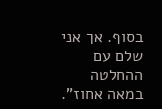בסוף. אך אני שלם עם ההחלטה במאה אחוז".